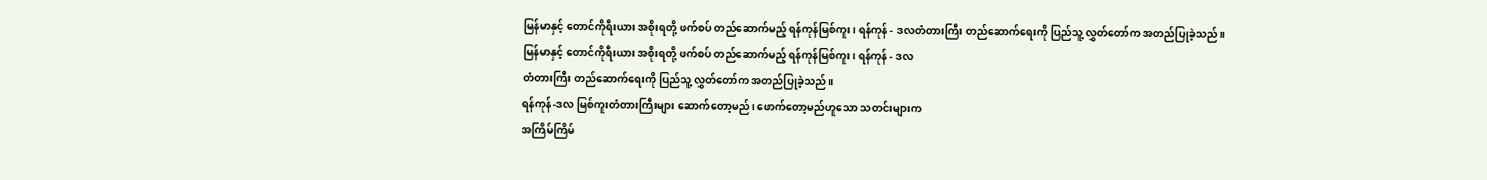မြန်မာနှင့် တောင်ကိုရီးယား အစိုးရတို့ ဖက်စပ် တည်ဆောက်မည့် ရန်ကုန်မြစ်ကူး၊ ရန်ကုန် - ဒလတံတားကြီး တည်ဆောက်ရေးကို ပြည်သူ့ လွှတ်တော်က အတည်ပြုခဲ့သည်။
မြန်မာနှင့် တောင်ကိုရီးယား အစိုးရတို့ ဖက်စပ် တည်ဆောက်မည့် ရန်ကုန်မြစ်ကူး၊ ရန်ကုန် - ဒလ
တံတားကြီး တည်ဆောက်ရေးကို ပြည်သူ့ လွှတ်တော်က အတည်ပြုခဲ့သည်။
ရန်ကုန်-ဒလ မြစ်ကူးတံတားကြီးများ ဆောက်တော့မည်၊ ဖောက်တော့မည်ဟူသော သတင်းများက
အကြိမ်ကြိမ်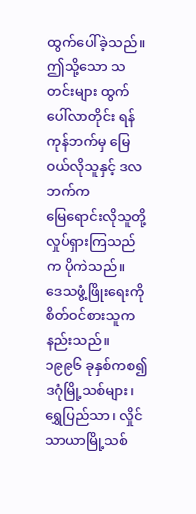ထွက်ပေါ်ခဲ့သည်။
ဤသို့သော သတင်းများ ထွက်ပေါ်လာတိုင်း ရန်ကုန်ဘက်မှ မြေဝယ်လိုသူနှင့် ဒလဘက်က
မြေရောင်းလိုသူတို့ လှုပ်ရှားကြသည်က ပိုကဲသည်။
ဒေသဖွံ့ဖြိုးရေးကို စိတ်ဝင်စားသူက နည်းသည်။
၁၉၉၆ ခုနှစ်ကစ၍ ဒဂုံမြို့သစ်များ၊ ရွှေပြည်သာ၊ လှိုင်သာယာမြို့သစ်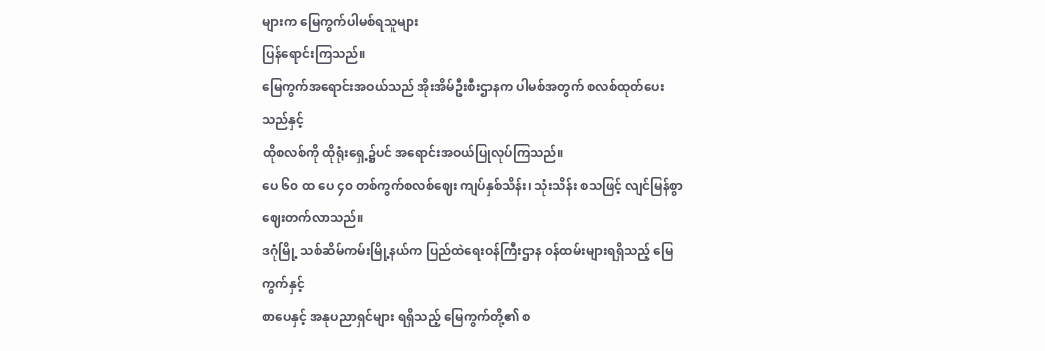များက မြေကွက်ပါမစ်ရသူများ
ပြန်ရောင်းကြသည်။
မြေကွက်အရောင်းအဝယ်သည် အိုးအိမ်ဦးစီးဌာနက ပါမစ်အတွက် စလစ်ထုတ်ပေးသည်နှင့်
ထိုစလစ်ကို ထိုရုံးရှေ့၌ပင် အရောင်းအဝယ်ပြုလုပ်ကြသည်။
ပေ ၆၀ ထ ပေ ၄၀ တစ်ကွက်စလစ်ဈေး ကျပ်နှစ်သိန်း၊ သုံးသိန်း စသဖြင့် လျင်မြန်စွာ
ဈေးတက်လာသည်။
ဒဂုံမြို့ သစ်ဆိမ်ကမ်းမြို့နယ်က ပြည်ထဲရေးဝန်ကြီးဌာန ၀န်ထမ်းများရရှိသည့် မြေကွက်နှင့်
စာပေနှင့် အနုပညာရှင်များ ရရှိသည့် မြေကွက်တို့၏ စ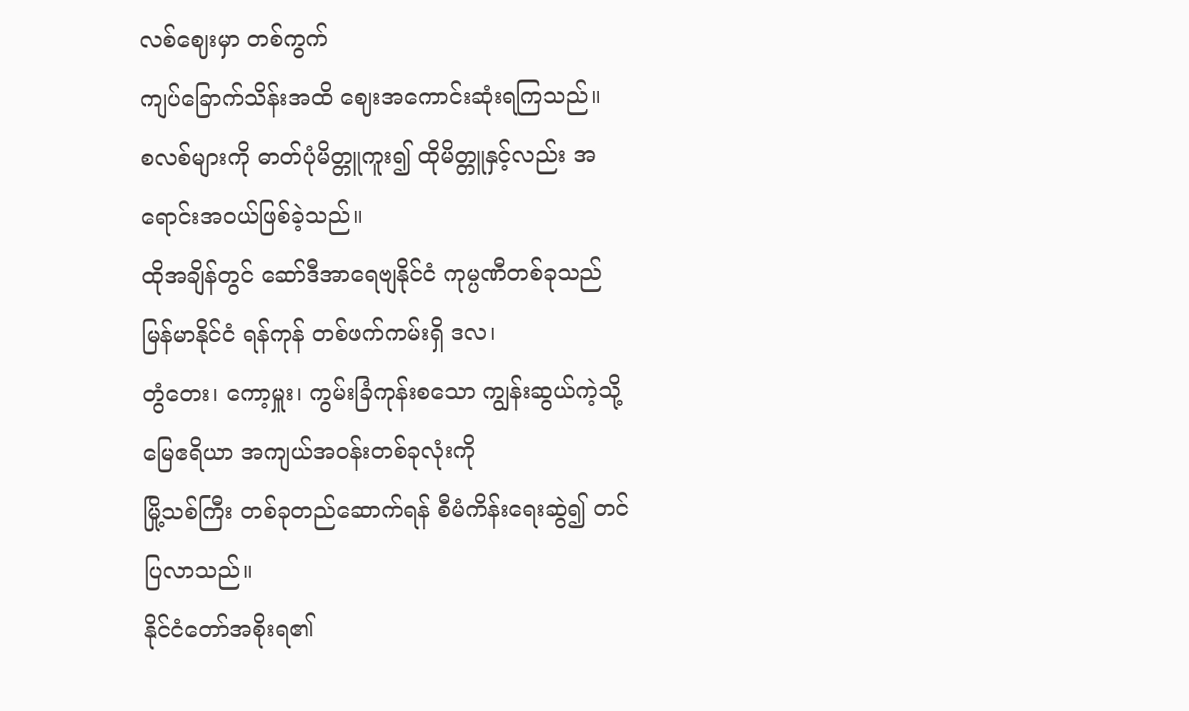လစ်ဈေးမှာ တစ်ကွက်
ကျပ်ခြောက်သိန်းအထိ ဈေးအကောင်းဆုံးရကြသည်။
စလစ်များကို ဓာတ်ပုံမိတ္တူကူး၍ ထိုမိတ္တူနှင့်လည်း အရောင်းအဝယ်ဖြစ်ခဲ့သည်။
ထိုအချိန်တွင် ဆော်ဒီအာရေဗျနိုင်ငံ ကုမ္ပဏီတစ်ခုသည် မြန်မာနိုင်ငံ ရန်ကုန် တစ်ဖက်ကမ်းရှိ ဒလ၊
တွံတေး၊ ကော့မှူး၊ ကွမ်းခြံကုန်းစသော ကျွန်းဆွယ်ကဲ့သို့ မြေဧရိယာ အကျယ်အဝန်းတစ်ခုလုံးကို
မြို့သစ်ကြီး တစ်ခုတည်ဆောက်ရန် စီမံကိန်းရေးဆွဲ၍ တင်ပြလာသည်။
နိုင်ငံတော်အစိုးရ၏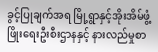ခွင့်ပြုချက်အရ မြို့ရွာနှင့်အိုးအိမ်ဖွံ့ဖြိုးရေးဦးစီးဌာနနှင့် နားလည်မှုစာ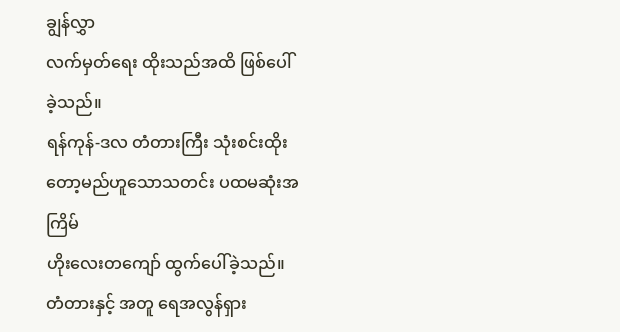ချွန်လွှာ
လက်မှတ်ရေး ထိုးသည်အထိ ဖြစ်ပေါ်ခဲ့သည်။
ရန်ကုန်-ဒလ တံတားကြီး သုံးစင်းထိုးတော့မည်ဟူသောသတင်း ပထမဆုံးအကြိမ်
ဟိုးလေးတကျော် ထွက်ပေါ်ခဲ့သည်။
တံတားနှင့် အတူ ရေအလွန်ရှား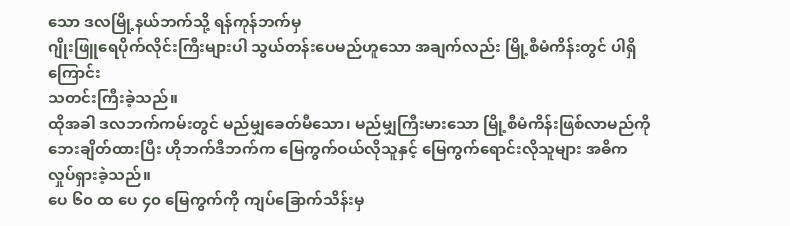သော ဒလမြို့နယ်ဘက်သို့ ရန်ကုန်ဘက်မှ
ဂျိုးဖြူရေပိုက်လိုင်းကြီးများပါ သွယ်တန်းပေမည်ဟူသော အချက်လည်း မြို့စီမံကိန်းတွင် ပါရှိကြောင်း
သတင်းကြီးခဲ့သည်။
ထိုအခါ ဒလဘက်ကမ်းတွင် မည်မျှခေတ်မီသော၊ မည်မျှကြီးမားသော မြို့စီမံကိန်းဖြစ်လာမည်ကို
ဘေးချိတ်ထားပြီး ဟိုဘက်ဒီဘက်က မြေကွက်ဝယ်လိုသူနှင့် မြေကွက်ရောင်းလိုသူများ အဓိက
လှုပ်ရှားခဲ့သည်။
ပေ ၆၀ ထ ပေ ၄၀ မြေကွက်ကို ကျပ်ခြောက်သိန်းမှ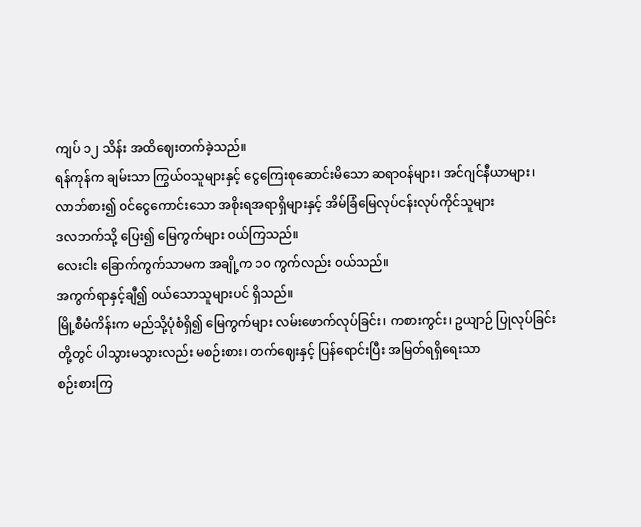ကျပ် ၁၂ သိန်း အထိဈေးတက်ခဲ့သည်။
ရန်ကုန်က ချမ်းသာ ကြွယ်ဝသူများနှင့် ငွေကြေးစုဆောင်းမိသော ဆရာဝန်များ၊ အင်ဂျင်နီယာများ၊
လာဘ်စား၍ ၀င်ငွေကောင်းသော အစိုးရအရာရှိများနှင့် အိမ်ခြံမြေလုပ်ငန်းလုပ်ကိုင်သူများ
ဒလဘက်သို့ ပြေး၍ မြေကွက်များ ၀ယ်ကြသည်။
လေးငါး ခြောက်ကွက်သာမက အချို့က ၁၀ ကွက်လည်း ၀ယ်သည်။
အကွက်ရာနှင့်ချီ၍ ၀ယ်သောသူများပင် ရှိသည်။
မြို့စီမံကိန်းက မည်သို့ပုံစံရှိ၍ မြေကွက်များ လမ်းဖောက်လုပ်ခြင်း၊ ကစားကွင်း၊ ဥယျာဉ် ပြုလုပ်ခြင်း
တို့တွင် ပါသွားမသွားလည်း မစဉ်းစား၊ တက်ဈေးနှင့် ပြန်ရောင်းပြီး အမြတ်ရရှိရေးသာ
စဉ်းစားကြ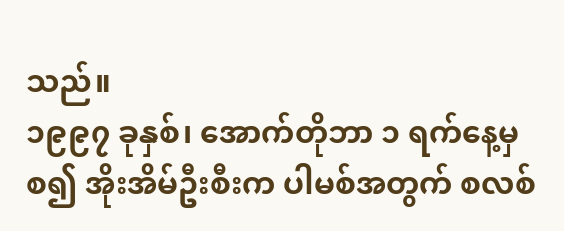သည်။
၁၉၉၇ ခုနှစ်၊ အောက်တိုဘာ ၁ ရက်နေ့မှစ၍ အိုးအိမ်ဦးစီးက ပါမစ်အတွက် စလစ်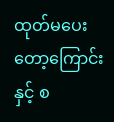ထုတ်မပေးတော့ကြောင်းနှင့် စ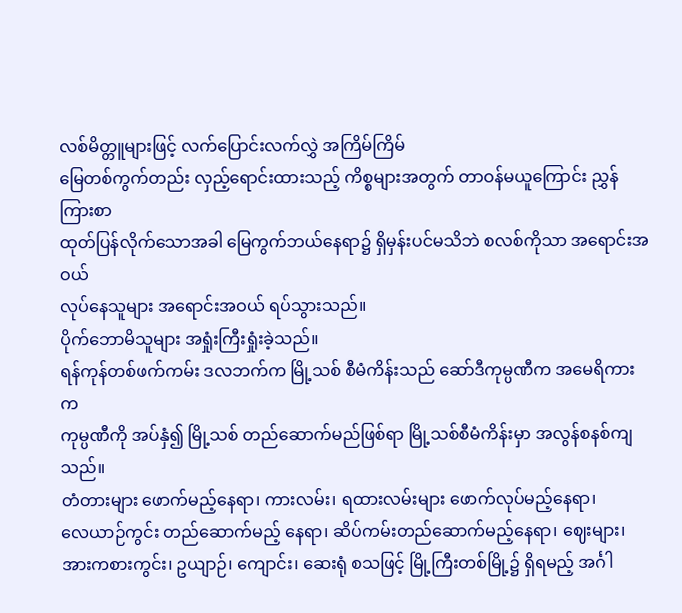လစ်မိတ္တူများဖြင့် လက်ပြောင်းလက်လွှဲ အကြိမ်ကြိမ်
မြေတစ်ကွက်တည်း လှည့်ရောင်းထားသည့် ကိစ္စများအတွက် တာဝန်မယူကြောင်း ညွှန်ကြားစာ
ထုတ်ပြန်လိုက်သောအခါ မြေကွက်ဘယ်နေရာ၌ ရှိမှန်းပင်မသိဘဲ စလစ်ကိုသာ အရောင်းအဝယ်
လုပ်နေသူများ အရောင်းအဝယ် ရပ်သွားသည်။
ပိုက်ဘောမိသူများ အရှုံးကြီးရှုံးခဲ့သည်။
ရန်ကုန်တစ်ဖက်ကမ်း ဒလဘက်က မြို့သစ် စီမံကိန်းသည် ဆော်ဒီကုမ္ပဏီက အမေရိကားက
ကုမ္ပဏီကို အပ်နှံ၍ မြို့သစ် တည်ဆောက်မည်ဖြစ်ရာ မြို့သစ်စီမံကိန်းမှာ အလွန်စနစ်ကျသည်။
တံတားများ ဖောက်မည့်နေရာ၊ ကားလမ်း၊ ရထားလမ်းများ ဖောက်လုပ်မည့်နေရာ၊
လေယာဉ်ကွင်း တည်ဆောက်မည့် နေရာ၊ ဆိပ်ကမ်းတည်ဆောက်မည့်နေရာ၊ ဈေးများ၊
အားကစားကွင်း၊ ဥယျာဉ်၊ ကျောင်း၊ ဆေးရုံ စသဖြင့် မြို့ကြီးတစ်မြို့၌ ရှိရမည့် အင်္ဂါ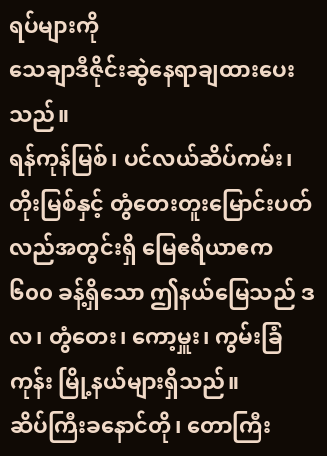ရပ်များကို
သေချာဒီဇိုင်းဆွဲနေရာချထားပေးသည်။
ရန်ကုန်မြစ်၊ ပင်လယ်ဆိပ်ကမ်း၊ တိုးမြစ်နှင့် တွံတေးတူးမြောင်းပတ်လည်အတွင်းရှိ မြေဧရိယာဧက
၆၀၀ ခန့်ရှိသော ဤနယ်မြေသည် ဒလ၊ တွံတေး၊ ကော့မှူး၊ ကွမ်းခြံကုန်း မြို့နယ်များရှိသည်။
ဆိပ်ကြီးခနောင်တို၊ တောကြီး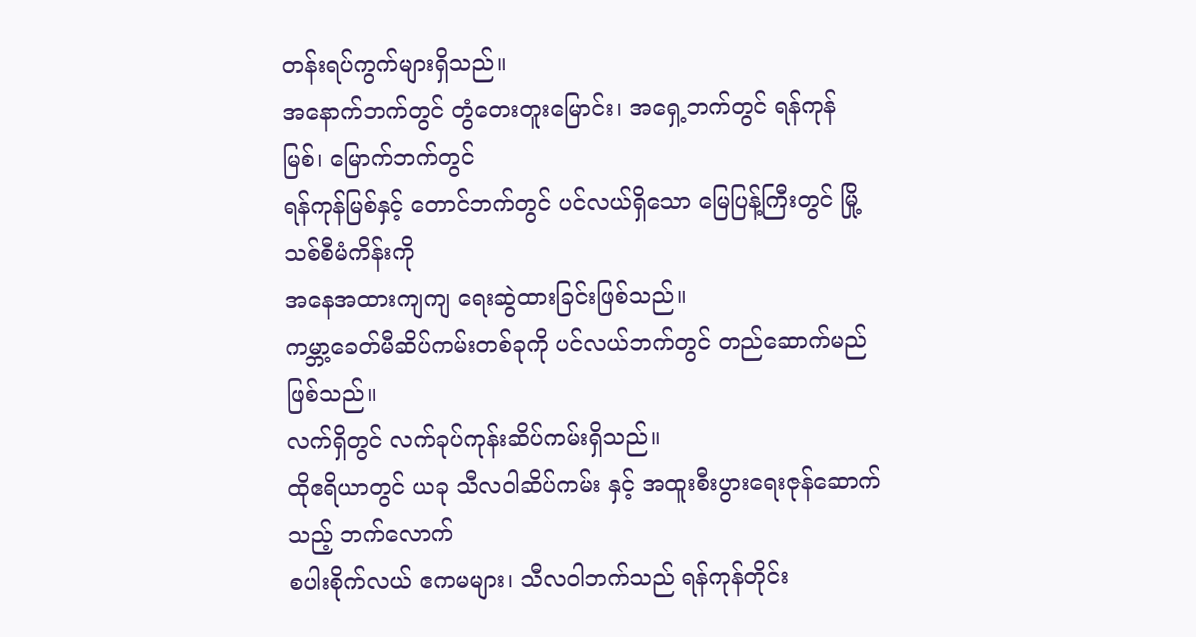တန်းရပ်ကွက်များရှိသည်။
အနောက်ဘက်တွင် တွံတေးတူးမြောင်း၊ အရှေ့ဘက်တွင် ရန်ကုန်မြစ်၊ မြောက်ဘက်တွင်
ရန်ကုန်မြစ်နှင့် တောင်ဘက်တွင် ပင်လယ်ရှိသော မြေပြန့်ကြီးတွင် မြို့သစ်စီမံကိန်းကို
အနေအထားကျကျ ရေးဆွဲထားခြင်းဖြစ်သည်။
ကမ္ဘာ့ခေတ်မီဆိပ်ကမ်းတစ်ခုကို ပင်လယ်ဘက်တွင် တည်ဆောက်မည်ဖြစ်သည်။
လက်ရှိတွင် လက်ခုပ်ကုန်းဆိပ်ကမ်းရှိသည်။
ထိုဧရိယာတွင် ယခု သီလဝါဆိပ်ကမ်း နှင့် အထူးစီးပွားရေးဇုန်ဆောက်သည့် ဘက်လောက်
စပါးစိုက်လယ် ဧကမများ၊ သီလဝါဘက်သည် ရန်ကုန်တိုင်း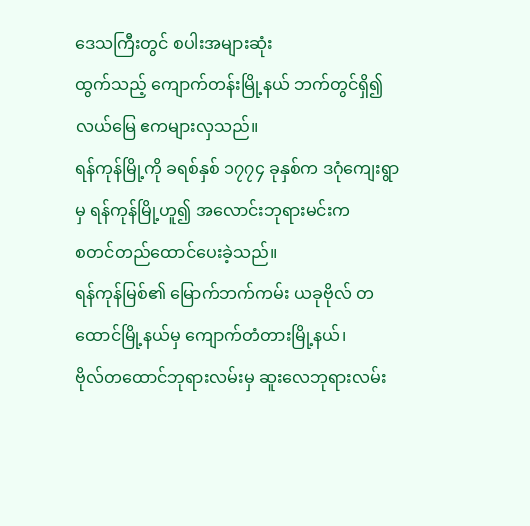ဒေသကြီးတွင် စပါးအများဆုံး
ထွက်သည့် ကျောက်တန်းမြို့နယ် ဘက်တွင်ရှိ၍ လယ်မြေ ဧကများလှသည်။
ရန်ကုန်မြို့ကို ခရစ်နှစ် ၁၇၇၄ ခုနှစ်က ဒဂုံကျေးရွာမှ ရန်ကုန်မြို့ဟူ၍ အလောင်းဘုရားမင်းက
စတင်တည်ထောင်ပေးခဲ့သည်။
ရန်ကုန်မြစ်၏ မြောက်ဘက်ကမ်း ယခုဗိုလ် တထောင်မြို့နယ်မှ ကျောက်တံတားမြို့နယ်၊
ဗိုလ်တထောင်ဘုရားလမ်းမှ ဆူးလေဘုရားလမ်း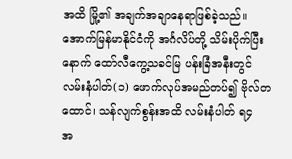အထိ မြို့၏ အချက်အချာနေရာဖြစ်ခဲ့သည်။
အောက်မြန်မာနိုင်ငံကို အင်္ဂလိပ်တို့ သိမ်းပိုက်ပြီးနောက် ထော်လီကွေ့သခင်မြ ပန်းခြံအနီးတွင်
လမ်းနံပါတ်(၁) ဖောက်လုပ်အမည်တပ်၍ ဗိုလ်တထောင်၊ သန်လျက်စွန်းအထိ လမ်းနံပါတ် ရ၄
အ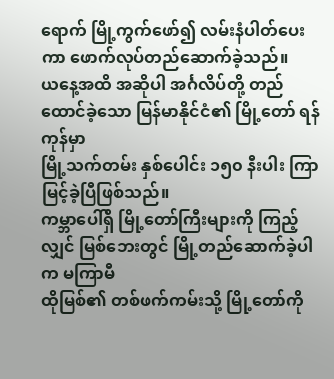ရောက် မြို့ကွက်ဖော်၍ လမ်းနံပါတ်ပေးကာ ဖောက်လုပ်တည်ဆောက်ခဲ့သည်။
ယနေ့အထိ အဆိုပါ အင်္ဂလိပ်တို့ တည်ထောင်ခဲ့သော မြန်မာနိုင်ငံ၏ မြို့တော် ရန်ကုန်မှာ
မြို့သက်တမ်း နှစ်ပေါင်း ၁၅၀ နီးပါး ကြာမြင့်ခဲ့ပြီဖြစ်သည်။
ကမ္ဘာပေါ်ရှိ မြို့တော်ကြီးများကို ကြည့်လျှင် မြစ်ဘေးတွင် မြို့တည်ဆောက်ခဲ့ပါက မကြာမီ
ထိုမြစ်၏ တစ်ဖက်ကမ်းသို့ မြို့တော်ကို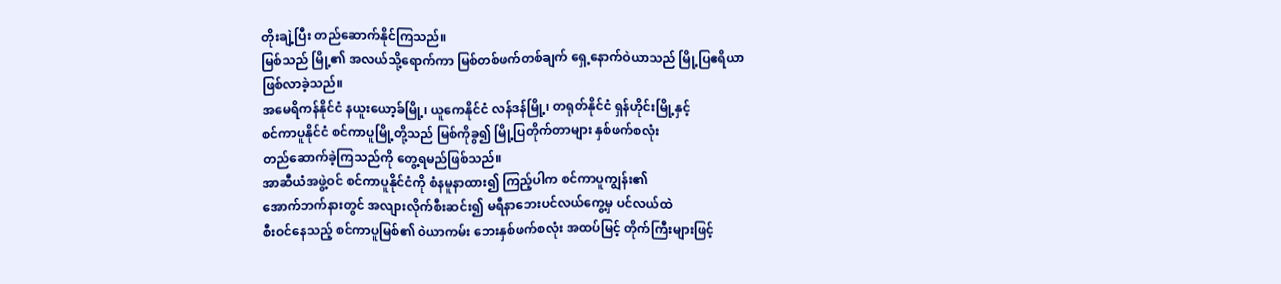တိုးချဲ့ပြီး တည်ဆောက်နိုင်ကြသည်။
မြစ်သည် မြို့၏ အလယ်သို့ရောက်ကာ မြစ်တစ်ဖက်တစ်ချက် ရှေ့နောက်ဝဲယာသည် မြို့ပြဧရိယာ
ဖြစ်လာခဲ့သည်။
အမေရိကန်နိုင်ငံ နယူးယော့ခ်မြို့၊ ယူကေနိုင်ငံ လန်ဒန်မြို့၊ တရုတ်နိုင်ငံ ရှန်ဟိုင်းမြို့နှင့်
စင်ကာပူနိုင်ငံ စင်ကာပူမြို့တို့သည် မြစ်ကိုခွ၍ မြို့ပြတိုက်တာများ နှစ်ဖက်စလုံး
တည်ဆောက်ခဲ့ကြသည်ကို တွေ့ရမည်ဖြစ်သည်။
အာဆီယံအဖွဲ့ဝင် စင်ကာပူနိုင်ငံကို စံနမူနာထား၍ ကြည့်ပါက စင်ကာပူကျွန်း၏
အောက်ဘက်နားတွင် အလျားလိုက်စီးဆင်း၍ မရီနာဘေးပင်လယ်ကွေ့မှ ပင်လယ်ထဲ
စီးဝင်နေသည့် စင်ကာပူမြစ်၏ ၀ဲယာကမ်း ဘေးနှစ်ဖက်စလုံး အထပ်မြင့် တိုက်ကြီးများဖြင့်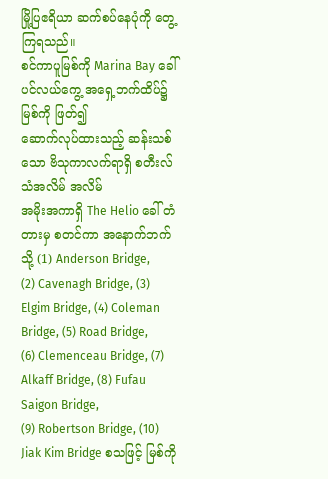မြို့ပြဧရိယာ ဆက်စပ်နေပုံကို တွေ့ကြရသည်။
စင်ကာပူမြစ်ကို Marina Bay ခေါ် ပင်လယ်ကွေ့ အရှေ့ဘက်ထိပ်၌ မြစ်ကို ဖြတ်၍
ဆောက်လုပ်ထားသည့် ဆန်းသစ်သော ဗိသုကာလက်ရာရှိ စတီးလ်သံအလိမ် အလိမ်
အမိုးအကာရှိ The Helio ခေါ် တံတားမှ စတင်ကာ အနောက်ဘက်သို့ (1) Anderson Bridge,
(2) Cavenagh Bridge, (3) Elgim Bridge, (4) Coleman Bridge, (5) Road Bridge,
(6) Clemenceau Bridge, (7) Alkaff Bridge, (8) Fufau Saigon Bridge,
(9) Robertson Bridge, (10) Jiak Kim Bridge စသဖြင့် မြစ်ကို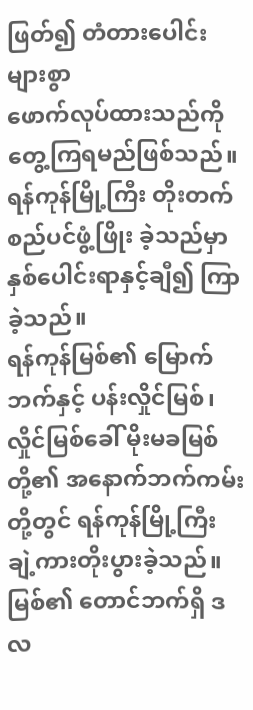ဖြတ်၍ တံတားပေါင်းများစွာ
ဖောက်လုပ်ထားသည်ကို တွေ့ကြရမည်ဖြစ်သည်။
ရန်ကုန်မြို့ကြီး တိုးတက်စည်ပင်ဖွံ့ဖြိုး ခဲ့သည်မှာ နှစ်ပေါင်းရာနှင့်ချီ၍ ကြာခဲ့သည်။
ရန်ကုန်မြစ်၏ မြောက်ဘက်နှင့် ပန်းလှိုင်မြစ်၊ လှိုင်မြစ်ခေါ် မိုးမခမြစ်တို့၏ အနောက်ဘက်ကမ်း
တို့တွင် ရန်ကုန်မြို့ကြီး ချဲ့ကားတိုးပွားခဲ့သည်။
မြစ်၏ တောင်ဘက်ရှိ ဒလ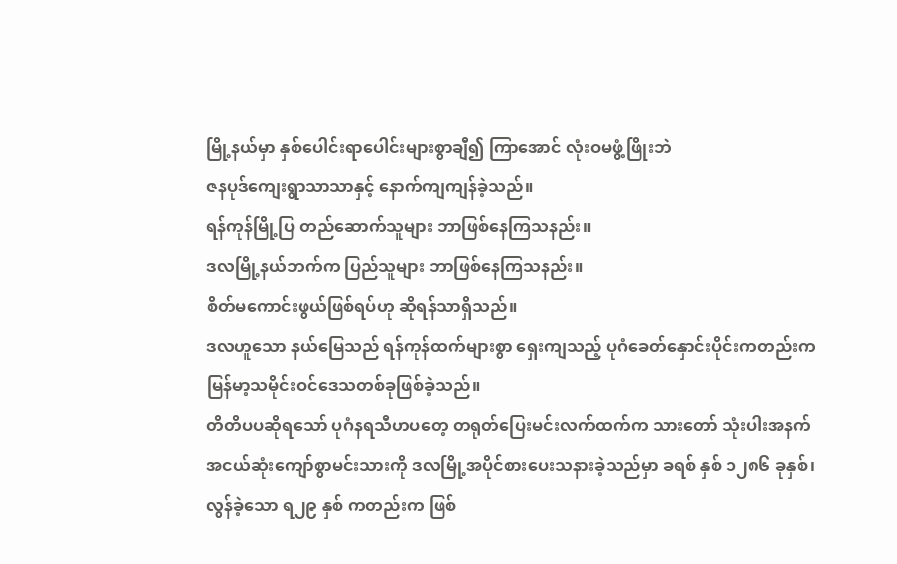မြို့နယ်မှာ နှစ်ပေါင်းရာပေါင်းများစွာချီ၍ ကြာအောင် လုံးဝမဖွံ့ဖြိုးဘဲ
ဇနပုဒ်ကျေးရွာသာသာနှင့် နောက်ကျကျန်ခဲ့သည်။
ရန်ကုန်မြို့ပြ တည်ဆောက်သူများ ဘာဖြစ်နေကြသနည်း။
ဒလမြို့နယ်ဘက်က ပြည်သူများ ဘာဖြစ်နေကြသနည်း။
စိတ်မကောင်းဖွယ်ဖြစ်ရပ်ဟု ဆိုရန်သာရှိသည်။
ဒလဟူသော နယ်မြေသည် ရန်ကုန်ထက်များစွာ ရှေးကျသည့် ပုဂံခေတ်နှောင်းပိုင်းကတည်းက
မြန်မာ့သမိုင်းဝင်ဒေသတစ်ခုဖြစ်ခဲ့သည်။
တိတိပပဆိုရသော် ပုဂံနရသီဟပတေ့ တရုတ်ပြေးမင်းလက်ထက်က သားတော် သုံးပါးအနက်
အငယ်ဆုံးကျော်စွာမင်းသားကို ဒလမြို့အပိုင်စားပေးသနားခဲ့သည်မှာ ခရစ် နှစ် ၁၂၈၆ ခုနှစ်၊
လွန်ခဲ့သော ရ၂၉ နှစ် ကတည်းက ဖြစ်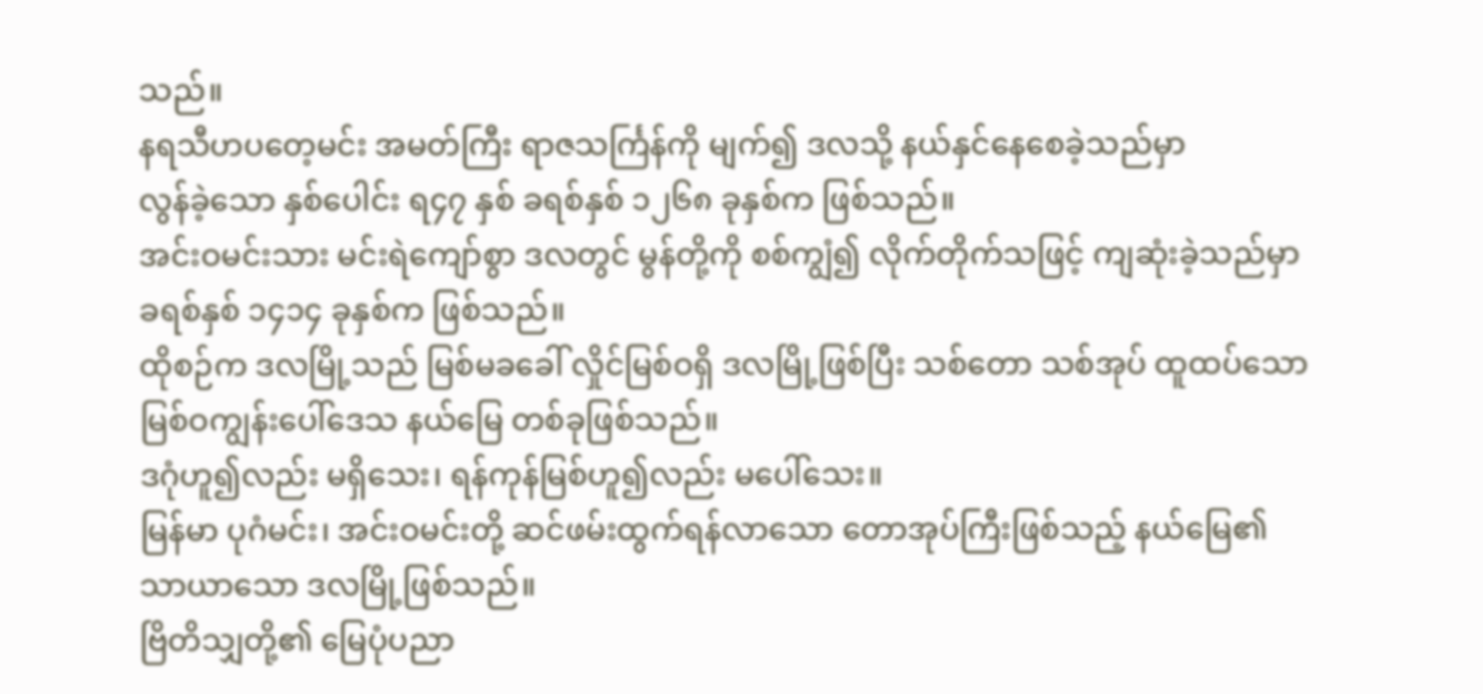သည်။
နရသီဟပတေ့မင်း အမတ်ကြီး ရာဇသင်္ကြန်ကို မျက်၍ ဒလသို့ နယ်နှင်နေစေခဲ့သည်မှာ
လွန်ခဲ့သော နှစ်ပေါင်း ရ၄၇ နှစ် ခရစ်နှစ် ၁၂၆၈ ခုနှစ်က ဖြစ်သည်။
အင်းဝမင်းသား မင်းရဲကျော်စွာ ဒလတွင် မွန်တို့ကို စစ်ကျွံ၍ လိုက်တိုက်သဖြင့် ကျဆုံးခဲ့သည်မှာ
ခရစ်နှစ် ၁၄၁၄ ခုနှစ်က ဖြစ်သည်။
ထိုစဉ်က ဒလမြို့သည် မြစ်မခခေါ် လှိုင်မြစ်ဝရှိ ဒလမြို့ဖြစ်ပြီး သစ်တော သစ်အုပ် ထူထပ်သော
မြစ်ဝကျွန်းပေါ်ဒေသ နယ်မြေ တစ်ခုဖြစ်သည်။
ဒဂုံဟူ၍လည်း မရှိသေး၊ ရန်ကုန်မြစ်ဟူ၍လည်း မပေါ်သေး။
မြန်မာ ပုဂံမင်း၊ အင်းဝမင်းတို့ ဆင်ဖမ်းထွက်ရန်လာသော တောအုပ်ကြီးဖြစ်သည့် နယ်မြေ၏
သာယာသော ဒလမြို့ဖြစ်သည်။
ဗြိတိသျှတို့၏ မြေပုံပညာ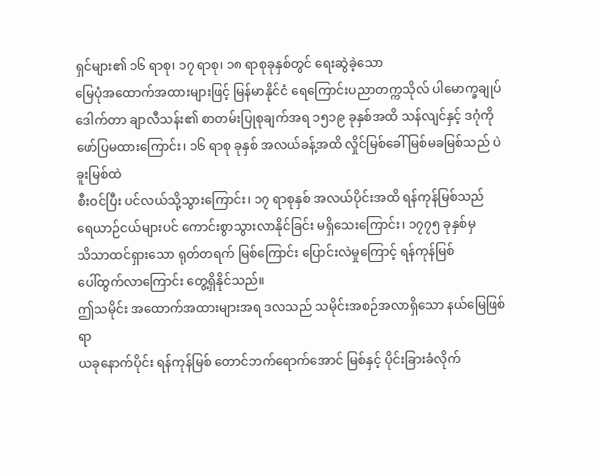ရှင်များ၏ ၁၆ ရာစု၊ ၁၇ ရာစု၊ ၁၈ ရာစုခုနှစ်တွင် ရေးဆွဲခဲ့သော
မြေပုံအထောက်အထားများဖြင့် မြန်မာနိုင်ငံ ရေကြောင်းပညာတက္ကသိုလ် ပါမောက္ခချုပ်
ဒေါက်တာ ချာလီသန်း၏ စာတမ်းပြုစုချက်အရ ၁၅၁၉ ခုနှစ်အထိ သန်လျင်နှင့် ဒဂုံကို
ဖော်ပြမထားကြောင်း၊ ၁၆ ရာစု ခုနှစ် အလယ်ခန့်အထိ လှိုင်မြစ်ခေါ် မြစ်မခမြစ်သည် ပဲခူးမြစ်ထဲ
စီးဝင်ပြီး ပင်လယ်သို့သွားကြောင်း၊ ၁၇ ရာစုနှစ် အလယ်ပိုင်းအထိ ရန်ကုန်မြစ်သည်
ရေယာဉ်ငယ်များပင် ကောင်းစွာသွားလာနိုင်ခြင်း မရှိသေးကြောင်း၊ ၁၇၇၅ ခုနှစ်မှ
သိသာထင်ရှားသော ရုတ်တရက် မြစ်ကြောင်း ပြောင်းလဲမှုကြောင့် ရန်ကုန်မြစ်
ပေါ်ထွက်လာကြောင်း တွေ့ရှိနိုင်သည်။
ဤသမိုင်း အထောက်အထားများအရ ဒလသည် သမိုင်းအစဉ်အလာရှိသော နယ်မြေဖြစ်ရာ
ယခုနောက်ပိုင်း ရန်ကုန်မြစ် တောင်ဘက်ရောက်အောင် မြစ်နှင့် ပိုင်းခြားခံလိုက်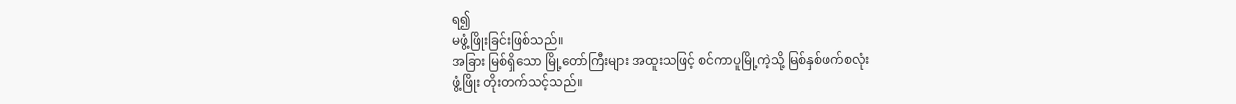ရ၍
မဖွံ့ဖြိုးခြင်းဖြစ်သည်။
အခြား မြစ်ရှိသော မြို့တော်ကြီးများ အထူးသဖြင့် စင်ကာပူမြို့ကဲ့သို့ မြစ်နှစ်ဖက်စလုံး
ဖွံ့ဖြိုး တိုးတက်သင့်သည်။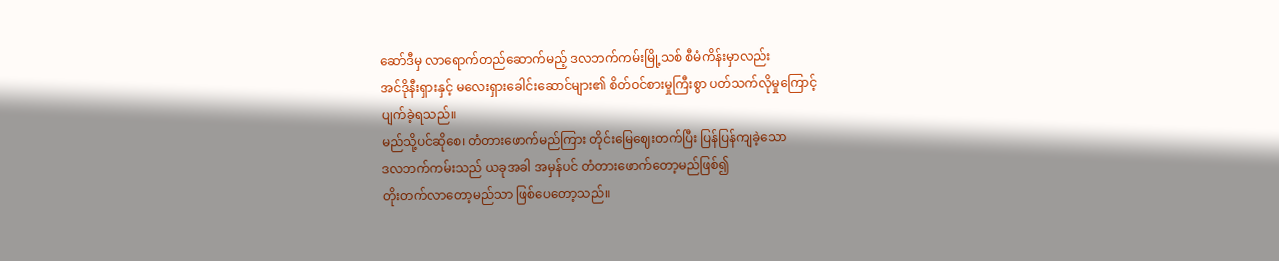ဆော်ဒီမှ လာရောက်တည်ဆောက်မည့် ဒလဘက်ကမ်းမြို့သစ် စီမံကိန်းမှာလည်း
အင်ဒိုနီးရှားနှင့် မလေးရှားခေါင်းဆောင်များ၏ စိတ်ဝင်စားမှုကြီးစွာ ပတ်သက်လိုမှုကြောင့်
ပျက်ခဲ့ရသည်။
မည်သို့ပင်ဆိုစေ၊ တံတားဖောက်မည်ကြား တိုင်းမြေဈေးတက်ပြီး ပြန်ပြန်ကျခဲ့သော
ဒလဘက်ကမ်းသည် ယခုအခါ အမှန်ပင် တံတားဖောက်တော့မည်ဖြစ်၍
တိုးတက်လာတော့မည်သာ ဖြစ်ပေတော့သည်။